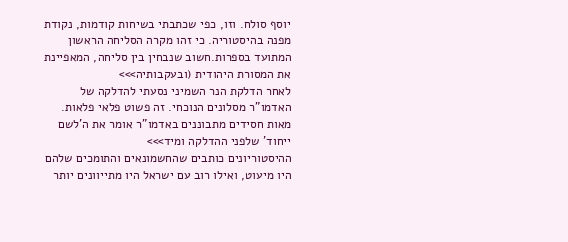יוסף סולח. וזו, כפי שכתבתי בשיחות קודמות, נקודת מפנה בהיסטוריה. כי זהו מקרה הסליחה הראשון המתועד בספרות.חשוב שנבחין בין סליחה, המאפיינת את המסורת היהודית (ובעקבותיה>>>
לאחר הדלקת הנר השמיני נסעתי להדלקה של האדמו"ר מסלונים הנוכחי. זה פשוט פלאי פלאות. מאות חסידים מתבוננים באדמו"ר אומר את ה'לשם ייחוד' שלפני ההדלקה ומיד>>>
ההיסטוריונים כותבים שהחשמונאים והתומכים שלהם היו מיעוט, ואילו רוב עם ישראל היו מתייוונים יותר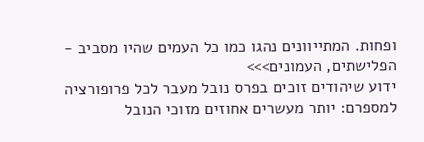ופחות. המתייוונים נהגו כמו כל העמים שהיו מסביב - הפלישתים, העמונים>>>
ידוע שיהודים זוכים בפרס נובל מעבר לכל פרופורציה למספרם: יותר מעשרים אחוזים מזוכי הנובל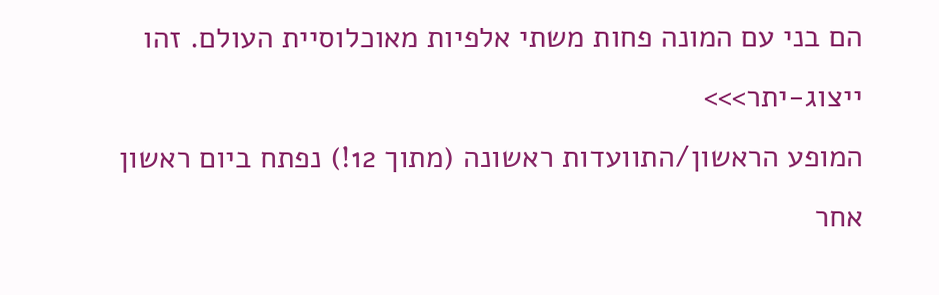הם בני עם המונה פחות משתי אלפיות מאוכלוסיית העולם. זהו ייצוג-יתר>>>
המופע הראשון/התוועדות ראשונה (מתוך 12!) נפתח ביום ראשון אחר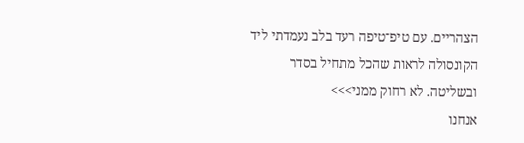הצהריים. עם טיפ־טיפה רעד בלב נעמדתי ליד הקונסולה לראות שהכל מתחיל בסדר ובשליטה. לא רחוק ממני>>>
אנחנו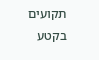תקועים בקטע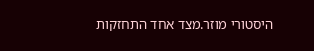היסטורי מוזר.מצד אחד התחזקות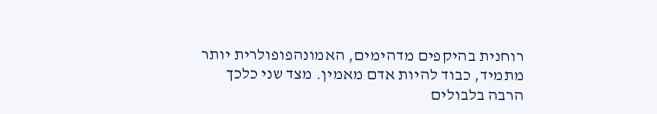רוחנית בהיקפים מדהימים, האמונהפופולרית יותר מתמיד, כבוד להיות אדם מאמין. מצד שני כלכך הרבה בלבולים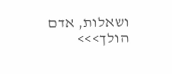ושאלות, אדם הולך>>>